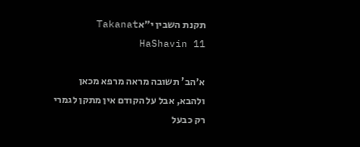תקנת השבין י״אTakanat HaShavin 11

א׳הב' תשובה מראה מרפא מכאן ולהבא, אבל על הקודם אין מתקן לגמרי רק כבעל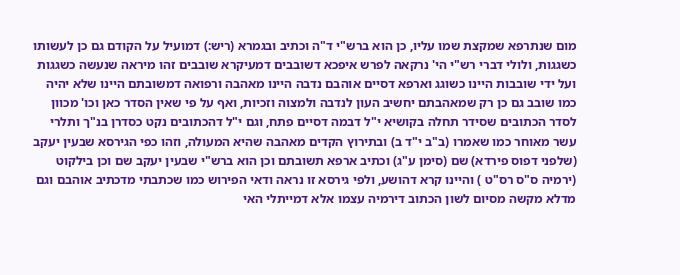מום שנתרפא שמקצת שמו עליו, כן הוא ברש"י ד"ה וכתיב ובגמרא (ריש:) דמועיל על הקודם גם כן לעשותו כשגגות, ולולי דברי רש"י הי' נרקאה לפרש איפכא דשובבים דמעיקרא שובבים זהו מיראה שנעשה כשגגות ועל ידי שובבות היינו כשוגג וארפא דסיים אוהבם נדבה היינו מאהבה ורפואה דמשובתם היינו שלא יהיה כמו שובב גם כן רק שמאהבתם יחשיב העון לנדבה ולמצוה וזכיות, ואף על פי שאין הסדר כאן וכו' מכוון לסדר הכתובים שסידר תחלה בקושיא י"ל דבמה דסיים פתח, וגם י"ל דהכתובים נקט כסדרן בנ"ך ותלרי עשר מאוחר כמו שאמרו (ב"ב י"ד ב) ובתירוץ הקדים מאהבה שהיא המעולה, וזהו כפי הגירסא שבעין יעקב (שלפני דפוס פירדא) שם (סימן ע"ג) וכתיב ארפא תשובתם וכן הוא ברש"י שבעין יעקב שם וכן בילקוט (ירמיה ס"ס רס"ט ) והיינו קרא דהושע, ולפי גירסא זו נראה ודאי הפירוש כמו שכתבתי מדכתיב אוהבם וגם מדלא מקשה מסיום לשון הכתוב דירמיה עצמו אלא דמייתלי האי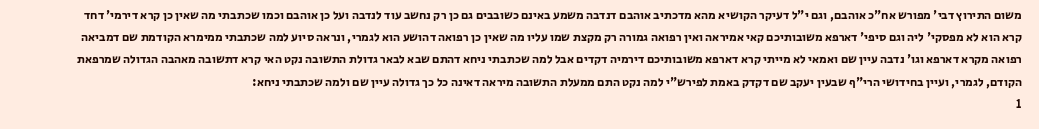משום התירוץ דבי' מפורש אח"כ אוהבם, וגם י"ל דעיקר הקושיא מהא מדכתיב אוהבם דנדבה משמע באינם כשובבים גם כן רק נחשב עוד לנדבה ועל כן אוהבם וכמו שכתבתי מה שאין כן קרא דירמי' דחד קרא הוא לא מפסקי' ליה וגם סיפי' דארפא משובותיכם קאי אמיראה ואין רפואה גמורה רק מקצת שמו עליו מה שאין כן רפואה דהושע הוא לגמרי, ונראה סיוע למה שכתבתי ממימרא הקודמת שם דמביאה רפואה מקרא דארפא וגו' נדבה עיין שם ואמאי לא מייתי קרא דארפא משובותיכם דירמיה דקדים אבל למה שכתבתי ניחא דהתם שבא לבאר גדולת התשובה נקט האי קרא דתשובה מאהבה הגדולה שמרפאת הקודם, לגמרי, ועיין בחידושי הרי"ף שבעין יעקב שם דקדק באמת לפירש"י למה נקט התם ממעלת התשובה מיראה דאינה כל כך גדולה עיין שם ולמה שכתבתי ניחא:
1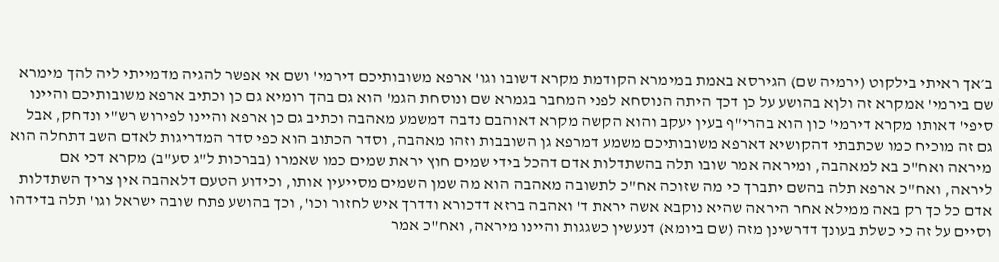ב׳אך ראיתי בילקוט (ירמיה שם) הגירסא באמת במימרא הקודמת מקרא דשובו וגו' ארפא משובותיכם דירמי' ושם אי אפשר להגיה מדמייתי ליה להך מימרא שם בירמי' אמקרא זה ולןא בהושע על כן דכך היתה הנוסחא לפני המחבר בגמרא שם ונוסחת הגמ' הוא גם בהך רומיא גם כן וכתיב ארפא משובותיכם והיינו סיפי' דאותו מקרא דירמי' כון הוא בהרי"ף בעין יעקב והוא הקשה מקרא דאוהבם נדבה דמשמע מאהבה וכתיב גם כן ארפא והיינו לפירוש רש"י ונדחק, אבל גם זה מוכיח כמו שכתבתי דהקושיא דארפא משובותיכם משמע דמרפא גן השובבות וזהו מאהבה, וסדר הכתוב הוא כפי סדר המדריגות לאדם השב דתחלה הוא מיראה ואח"כ בא למאהבה, ומיראה אמר שובו תלה בהשתדלות אדם דהכל בידי שמים חוץ יראת שמים כמו שאמרו (בברכות ל"ג סע"ב) מקרא דכי אם ליראה, ואח"כ ארפא תלה בהשם יתברך כי מה שזוכה אח"כ לתשובה מאהבה הוא מה שמן השמים מסייעין אותו, וכידוע הטעם דלאהבה אין צריך השתדלות אדם כל כך רק באה ממילא אחר היראה שהיא נוקבא אשה יראת ד' ואהבה ברזא דדכורא ודדרך איש לחזור וכו', וכך בהושע פתח שובה ישראל וגו' תלה בדידהו וסיים על זה כי כשלת בעונך דדרשינן מזה (שם ביומא) דנעשין כשגגות והיינו מיראה, ואח"כ אמר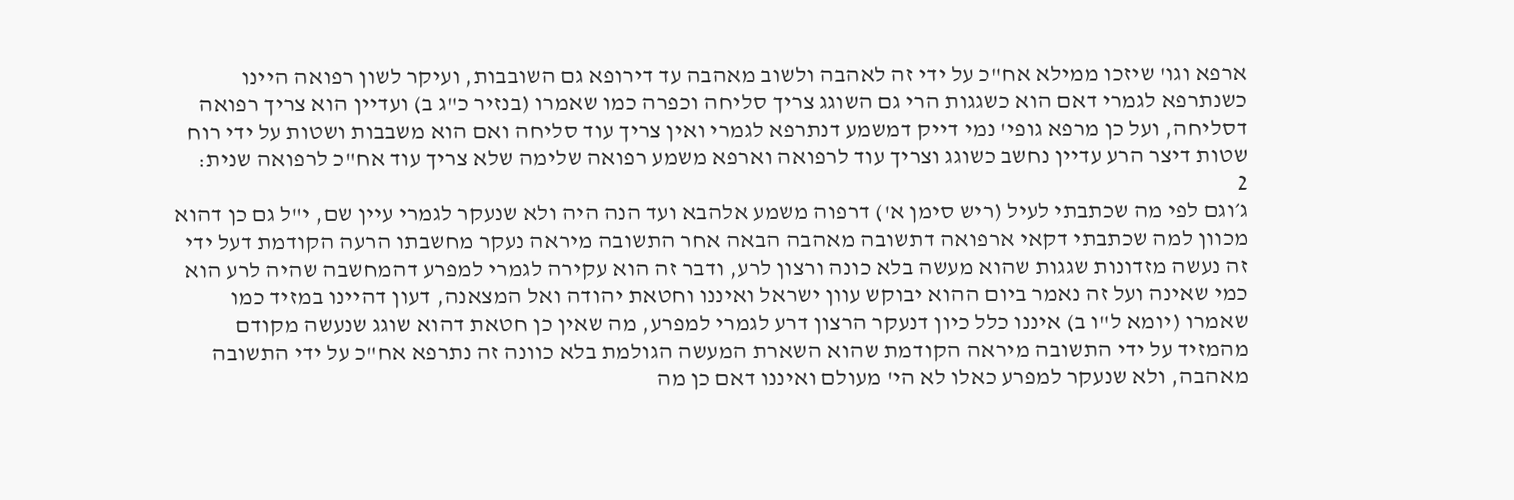ארפא וגו' שיזכו ממילא אח"כ על ידי זה לאהבה ולשוב מאהבה עד דירופא גם השובבות, ועיקר לשון רפואה היינו כשנתרפא לגמרי דאם הוא כשגגות הרי גם השוגג צריך סליחה וכפרה כמו שאמרו (בנזיר כ"ג ב) ועדיין הוא צריך רפואה דסליחה, ועל כן מרפא גופי' נמי דייק דמשמע דנתרפא לגמרי ואין צריך עוד סליחה ואם הוא משבבות ושטות על ידי רוח שטות דיצר הרע עדיין נחשב כשוגג וצריך עוד לרפואה וארפא משמע רפואה שלימה שלא צריך עוד אח"כ לרפואה שנית:
2
ג׳וגם לפי מה שכתבתי לעיל (ריש סימן א') דרפוה משמע אלהבא ועד הנה היה ולא שנעקר לגמרי עיין שם, י"ל גם כן דהוא מכוון למה שכתבתי דקאי ארפואה דתשובה מאהבה הבאה אחר התשובה מיראה נעקר מחשבתו הרעה הקודמת דעל ידי זה נעשה מזדונות שגגות שהוא מעשה בלא כונה ורצון לרע, ודבר זה הוא עקירה לגמרי למפרע דהמחשבה שהיה לרע הוא כמי שאינה ועל זה נאמר ביום ההוא יבוקש עוון ישראל ואיננו וחטאת יהודה ואל המצאנה, דעון דהיינו במזיד כמו שאמרו (יומא ל"ו ב) איננו כלל כיון דנעקר הרצון דרע לגמרי למפרע, מה שאין כן חטאת דהוא שוגג שנעשה מקודם מהמזיד על ידי התשובה מיראה הקודמת שהוא השארת המעשה הגולמת בלא כוונה זה נתרפא אח"כ על ידי התשובה מאהבה, ולא שנעקר למפרע כאלו לא הי' מעולם ואיננו דאם כן מה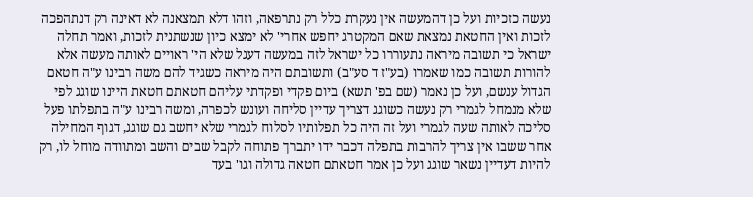נעשה כזכיות ועל כן דהמעשה אין נעקרת כלל רק נתרפאה, וזהו דלא תמצאנה לא דאינה רק דנתהפכה לזכות ואין החטאת נמצאת שאם המקטרג יחפש אחרי' לא ימצא כיון שנשתנית לזכות, ואמר תחלה ישראל כי תשובה מיראה נתעוררו כל ישראל לזה במעשה דעגל שלא הי' ראויים לאותה מעשה אלא להורות תשובה כמו שאמרו (בע"ז ד סע"ב) ותשובתם היה מיראה כשגיד להם משה רבינו ע"ה חטאם הגדול ענשם, ועל כן נאמר (שם בפ' תשא) ביום פקדי ופקדתי עליהם חטאתם חטאת היינו שוגג לפי שלא מנמחל לגמרי רק נעשה כשוגג דצריך עדיין סליחה ועונש לכפרה, ומשה רבינו ע"ה בתפלתו פעל סליכה לאותה שעה לגמרי ועל זה היה כל תפלותיו לסלוח לגמרי שלא יחשב גם שוגג, דגוף המחילה אחר ששבו אין צריך להרבות בתפלה דכבר ידו יתברך פתוחה לקבל שבים והשב ומתוודה מוחל לו, רק להיות דעדיין נשאר שוגג ועל כן אמר חטאתם חטאה גדולה וגו' בעד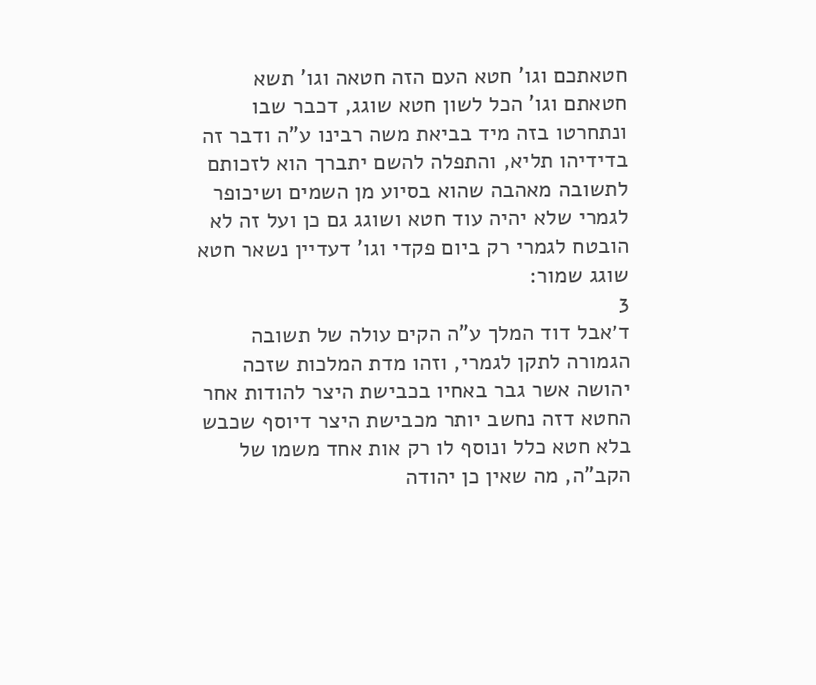חטאתכם וגו' חטא העם הזה חטאה וגו' תשא חטאתם וגו' הכל לשון חטא שוגג, דכבר שבו ונתחרטו בזה מיד בביאת משה רבינו ע"ה ודבר זה בדידיהו תליא, והתפלה להשם יתברך הוא לזכותם לתשובה מאהבה שהוא בסיוע מן השמים ושיכופר לגמרי שלא יהיה עוד חטא ושוגג גם כן ועל זה לא הובטח לגמרי רק ביום פקדי וגו' דעדיין נשאר חטא שוגג שמור:
3
ד׳אבל דוד המלך ע"ה הקים עולה של תשובה הגמורה לתקן לגמרי, וזהו מדת המלכות שזכה יהושה אשר גבר באחיו בכבישת היצר להודות אחר החטא דזה נחשב יותר מכבישת היצר דיוסף שכבש בלא חטא כלל ונוסף לו רק אות אחד משמו של הקב"ה, מה שאין כן יהודה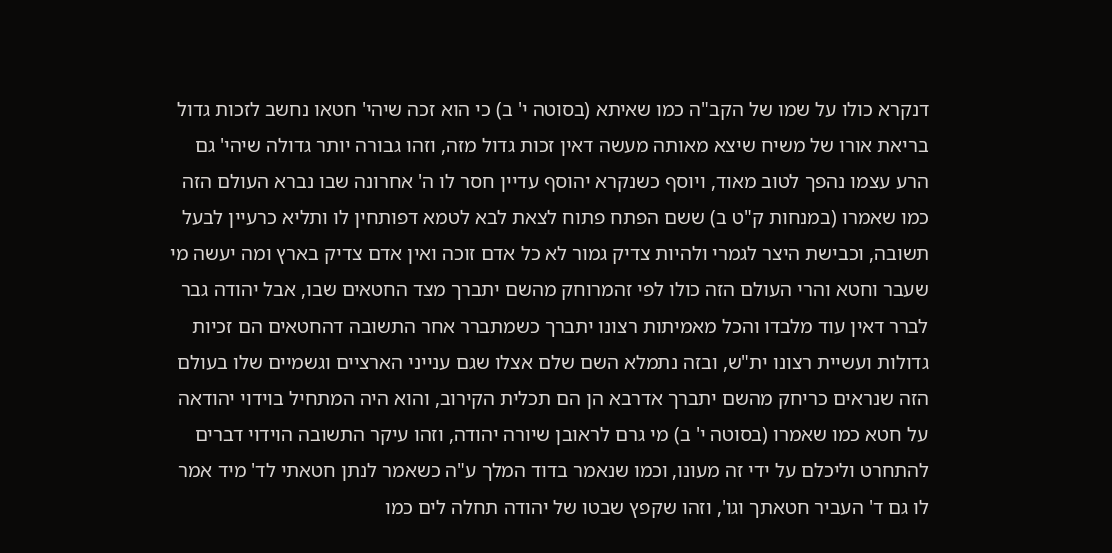דנקרא כולו על שמו של הקב"ה כמו שאיתא (בסוטה י' ב) כי הוא זכה שיהי' חטאו נחשב לזכות גדול בריאת אורו של משיח שיצא מאותה מעשה דאין זכות גדול מזה, וזהו גבורה יותר גדולה שיהי' גם הרע עצמו נהפך לטוב מאוד, ויוסף כשנקרא יהוסף עדיין חסר לו ה' אחרונה שבו נברא העולם הזה כמו שאמרו (במנחות ק"ט ב) ששם הפתח פתוח לצאת לבא לטמא דפותחין לו ותליא כרעיין לבעל תשובה, וכבישת היצר לגמרי ולהיות צדיק גמור לא כל אדם זוכה ואין אדם צדיק בארץ ומה יעשה מי שעבר וחטא והרי העולם הזה כולו לפי זהמרוחק מהשם יתברך מצד החטאים שבו, אבל יהודה גבר לברר דאין עוד מלבדו והכל מאמיתות רצונו יתברך כשמתברר אחר התשובה דהחטאים הם זכיות גדולות ועשיית רצונו ית"ש, ובזה נתמלא השם שלם אצלו שגם ענייני הארציים וגשמיים שלו בעולם הזה שנראים כריחק מהשם יתברך אדרבא הן הם תכלית הקירוב, והוא היה המתחיל בוידוי יהודאה על חטא כמו שאמרו (בסוטה י' ב) מי גרם לראובן שיורה יהודה, וזהו עיקר התשובה הוידוי דברים להתחרט וליכלם על ידי זה מעונו, וכמו שנאמר בדוד המלך ע"ה כשאמר לנתן חטאתי לד' מיד אמר לו גם ד' העביר חטאתך וגו', וזהו שקפץ שבטו של יהודה תחלה לים כמו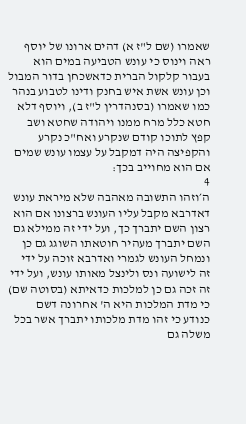שאמרו (שם ל"ז א) דהים ארונו של יוסף ראה וינוס כי עונש הטביעה במים הוא בעבור קלקול הברית כדאשכחן בדור המבול וכן עונש אשת איש בחנק ודינו לטבוע בנהר כמו שאמרו (בסנהדרין ל"ז ב), ויוסף דלא חטא כלל מרח ממנו ויהודה שחטא ושב קפץ לתוכו קודם שנקרע ואח"כ נקרע והקפיצה היה דמקבל על עצמו עונש שמים אם הוא מחוייב בכך:
4
ה׳וזהו התשובה מאהבה שלא מיראת עונש דאדרבא מקבל עליו העונש ברצונו אם הוא רצון השם יתברך כך, ועל ידי זה ממילא גם השם יתברך מעהיר חוטאתו השוגג גם כן ונמחל העונש לגמרי ואדרבא זוכה על ידי זה לישועה ונס ולינצל מאותו עונש, ועל ידי זה זכה גם כן למלכות כדאיתא (בסוטה שם) כי מדת המלכות היא ה' אחרונה דשם כנודע כי זהו מדת מלכותו יתברך אשר בכל משלה גם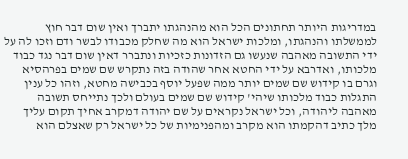במדריגות היותר תחתונים הכל הוא מהנהגתו יתברך ואין שום דבר חוץ לממשלתו והנהגתו, ומלכות ישראל הוא מה שחלק מכבודו לבשר ודם וזכו לה על ידי התשובה מאהבה שנעשו גם הזדונות כזכיות ונתברר דאין שום דבר נגד כבוד מלכותו, ואדרבא על ידי החטא אחר שהודה בזה נתקרש שם שמים בפרהסיא וגרם בו קידוש שם שמים יותר ממה שפעל יוסף בכבישה מחטא, וזהו כל ענין התגלות כבוד מלכותו שיהי' קידוש שם שמים בעולם ולכך נתייחס תשובה מאהבה ליהודה, וכל ישראל נקראים על שם יהודה דמקרב אחיך תקום עליך מלך כתיב דהקמתו הוא מקרב ומהפנימיות של כל ישראל רק שאצלם הוא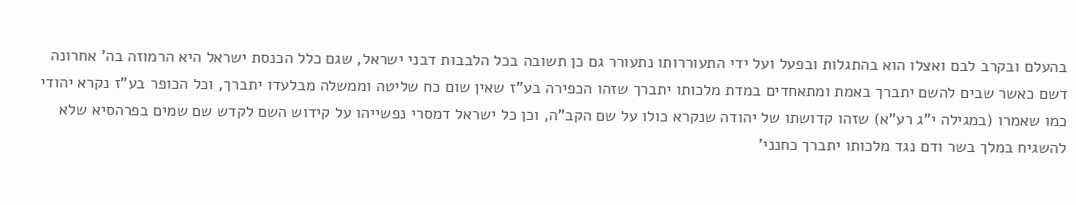בהעלם ובקרב לבם ואצלו הוא בהתגלות ובפעל ועל ידי התעוררותו נתעורר גם כן תשובה בכל הלבבות דבני ישראל, שגם כלל הכנסת ישראל היא הרמוזה בה' אחרונה דשם כאשר שבים להשם יתברך באמת ומתאחדים במדת מלכותו יתברך שזהו הכפירה בע"ז שאין שום כח שליטה וממשלה מבלעדו יתברך, וכל הכופר בע"ז נקרא יהודי כמו שאמרו (במגילה י"ג רע"א) שזהו קדושתו של יהודה שנקרא כולו על שם הקב"ה, וכן כל ישראל דמסרי נפשייהו על קידוש השם לקדש שם שמים בפרהסיא שלא להשגיח במלך בשר ודם נגד מלכותו יתברך כחנני'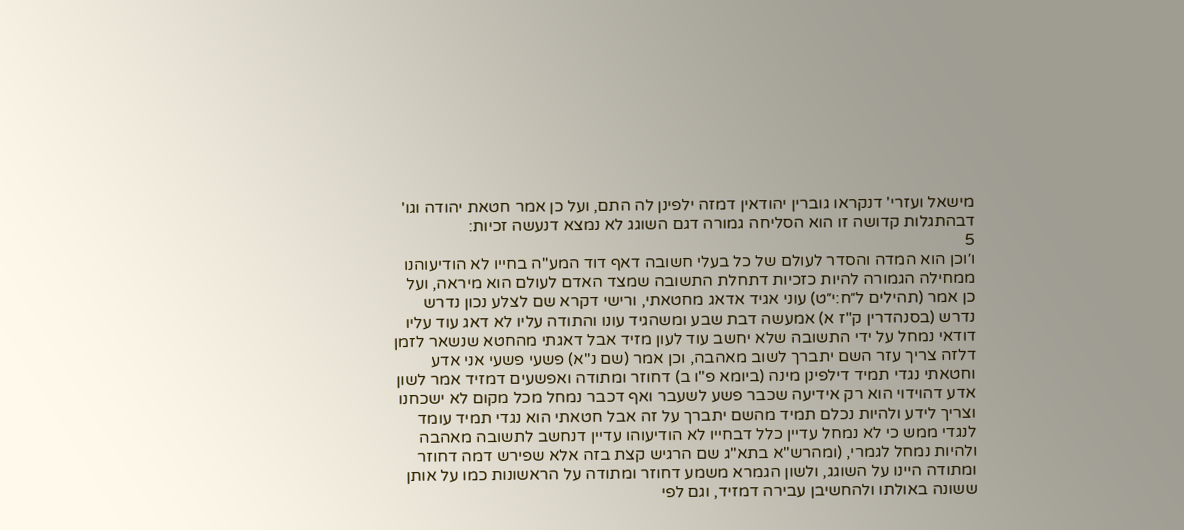מישאל ועזרי' דנקראו גוברין יהודאין דמזה ילפינן לה התם, ועל כן אמר חטאת יהודה וגו' דבהתגלות קדושה זו הוא הסליחה גמורה דגם השוגג לא נמצא דנעשה זכיות:
5
ו׳וכן הוא המדה והסדר לעולם של כל בעלי חשובה דאף דוד המע"ה בחייו לא הודיעוהנו ממחילה הגמורה להיות כזכיות דתחלת התשובה שמצד האדם לעולם הוא מיראה, ועל כן אמר (תהילים ל״ח:י״ט) עוני אגיד אדאג מחטאתי, ורישי דקרא שם לצלע נכון נדרש נדרש (בסנהדרין ק"ז א) אמעשה דבת שבע ומשהגיד עונו והתודה עליו לא דאג עוד עליו דודאי נמחל על ידי התשובה שלא יחשב עוד לעון מזיד אבל דאגתי מהחטא שנשאר לזמן דלזה צריך עזר השם יתברך לשוב מאהבה, וכן אמר (שם נ"א) פשעי פשעי אני אדע וחטאתי נגדי תמיד דילפינן מינה (ביומא פ"ו ב) דחוזר ומתודה ואפשעים דמזיד אמר לשון אדע דהוידוי הוא רק אידיעה שכבר פשע לשעבר ואף דכבר נמחל מכל מקום לא ישכחנו וצריך לידע ולהיות נכלם תמיד מהשם יתברך על זה אבל חטאתי הוא נגדי תמיד עומד לנגדי ממש כי לא נמחל עדיין כלל דבחייו לא הודיעוהו עדיין דנחשב לתשובה מאהבה ולהיות נמחל לגמרי, (ומהרש"א בתא"ג שם הרגיש קצת בזה אלא שפירש דמה דחוזר ומתודה היינו על השוגג, ולשון הגמרא משמע דחוזר ומתודה על הראשונות כמו על אותן ששונה באולתו ולהחשיבן עבירה דמזיד, וגם לפי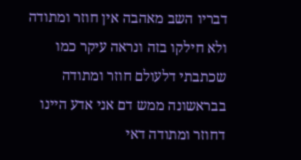דבריו השב מאהבה אין חוזר ומתודה ולא חילקו בזה ונראה עיקר כמו שכתבתי דלעולם חוזר ומתודה בבראשונה ממש דם אני אדע היינו דחוזר ומתודה דאי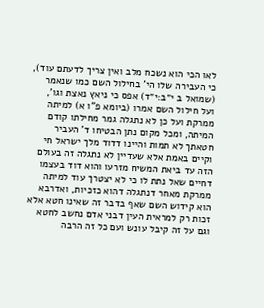לאו הכי הוא נשכח מלב ואין צריך לדעתם עוד), כי העבירה שלו הי' בחילול השם כמו שנאמר (שמואל ב י״ב:י״ד) אפס כי ניאץ נאצת וגו', ועל חילול השם אמרו (ביומא פ"ו א) למיתה ממרקת ועל כן לא נתגלה גמר מחילתו קודם המיתה, ומכל מקום נתן הבטיחו ד' העביר חטאתך לא תמות והיינו דדוד מלך ישראל חי וקיים באמת אלא שעדיין לא נתגלה זה בעולם הזה עד ביאת המשיח מזרעו והוא דוד בעצמו דחיים שאל נתת לו כי לא יצטרך עוד למיתה ממרקת מאחר דנתגלה דהוא כזכיות, ואדרבא הוא קידוש השם שאף בדבר זה שאינו חטא אלא זכות רק למראית העין דבני אדם נחשב לחטא וגם על זה קיבל עונש ועם כל זה הרבה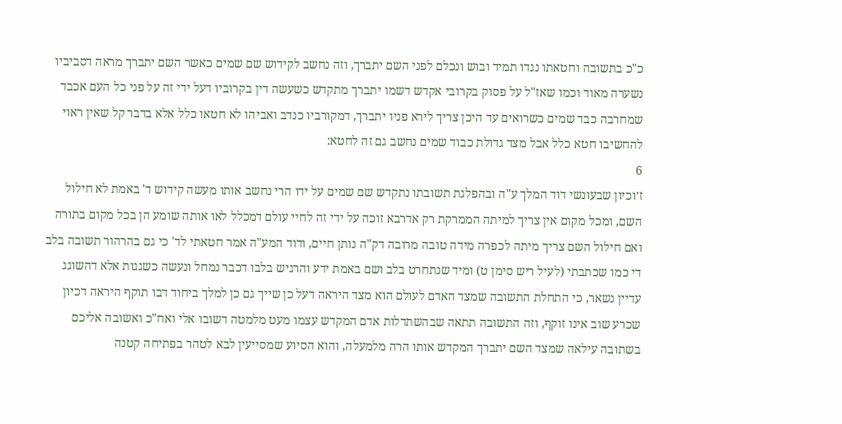כ"כ בתשובה וחטאתו נגדו תמיד ובוש ונכלם לפני השם יתברך, וזה נחשב לקידוש שם שמים כאשר השם יתברך מראה דסביביו נשערה מאוד וכמו שאז"ל על פסוק בקרובי אקדש דשמו יתברך מתקדש כשעשה דין בקרוביו דעל ידי זה על פני כל העם אכבד שמחרבה כבד שמים כשרואים עד היכן צריך לירא פניו יתברך, דמקורביו כנדב ואביהו לא חטאו כלל אלא בדבר קל שאין ראוי להחשיבו חטא כלל אבל מצד גדולת כבוד שמים נחשב גם זה לחטא:
6
ז׳וכיון שבעונשי דוד המלך ע"ה ובהפלגת תשובתו נתקדש שם שמים על ידו הרי נחשב אותו מעשה קידוש ד' באמת לא חילול השם, ומכל מקום אין צריך למיתה הממרקת רק אדרבא זוכה על ידי זה לחיי עולם דמכלל לאו אותה שומע הן בכל מקום בתורה ואם חילול השם צריך מיתה לכפרה מידה טובה מרובה דק"ה נותן חיים, ודוד המע"ה אמר חטאתי לד' כי גם בהרהור תשובה בלב די כמו שכתבתי (לעיל ריש סימן ט) ומיד שנתחרט בלב ושם באמת ידע והרגיש בלבו דכבר נמחל ונעשה כשגגות אלא דהשוגג עדיין נשאר, כי התחלת התשובה שמצד האדם לעולם הוא מצד היראה דעל כן שייך גם כן למלך ביחוד דבו תוקף היראה דכיון שכרע שוב אינו זוקף, וזה התשובה תתאה שבהשתדלות אדם המקדש עצמו מעט מלמטה דשובו אלי ואח"כ ואשובה אליכם בשתובה עילאה שמצד השם יתברך המקדש אותו הרה מלמעלה, והוא הסיוע שמסייעין לבא לטהר בפתיחה קטנה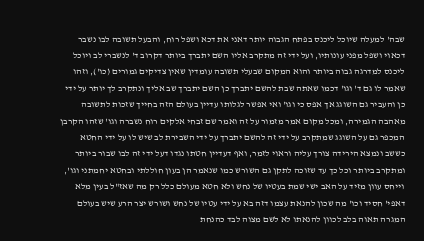שבה' למעלה שיוכל ליכנס בפתח הגבוה יותר דאני את דכא ושפל רוח, והבעל תשובה לבו נשבר דכאוי ושפל מפני עונותיו, ועל ידי זה מתקרב אליו השם יתברך ביותר דקרוב ד' לנשברי לב ויוכל ליכנס למדרגה גבוה ביותר והוא המקום שבעלי תשובה עומדין שאין צדיקים גמורים (כו'), וזהו שאמר לו גם ד' וגו' דכמו שאתה שבת להשם יתברך כן השם יתברך שב אליך ונתקרב לך יותר על ידי כן והעביר גם השוגג אך אפס כי וגו' ואי אפשר לגלותו עדיין בעולם הזה בחייך שזכות לתשובה מאהבה הגמירה, ומכל מקום אמר מזמור על זה ואמר שם זבחי אלקים רוח נשברה וגו' שזהו הקרבן המכפר גם על השוגג שמתקרב על ידי זה להשם יתברך על ידי השבירת לב שיש לו על ידי החטא כששב ונמצא הירידה צורך עליה וראוי לזמר, ואף דעדיין חטתו נגדו דעל ידי זה לבו שבור ביותר ומתקרב ביותר וכל כך עד שזוכה לתקן גם השורש כמו שנאמר הן בעון חוללתי ובחטא יחמתני וגו', וייחס עוון מזיד על האב ישי שמת בעטיו של נחש ולא חטא מעולם כלל רק מה שאז"ל בעין מלא דאפי' חסיד וכו' מה שכון להנאת עצמו דזה בא על ידי עטיו של נחש ושורש יצר הרע שיש בעולם המגרה תאוה בלב לכוון להנאתו לא לשם מצוה לבד כהנחת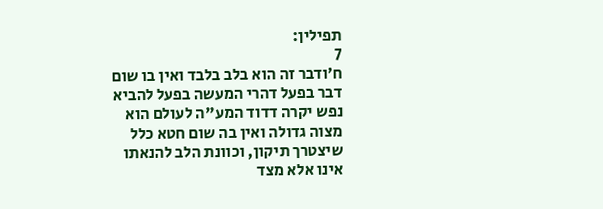תפילין:
7
ח׳ודבר זה הוא בלב בלבד ואין בו שום דבר בפעל דהרי המעשה בפעל להביא נפש יקרה דדוד המע"ה לעולם הוא מצוה גדולה ואין בה שום חטא כלל שיצטרך תיקון, וכוונת הלב להנאתו אינו אלא מצד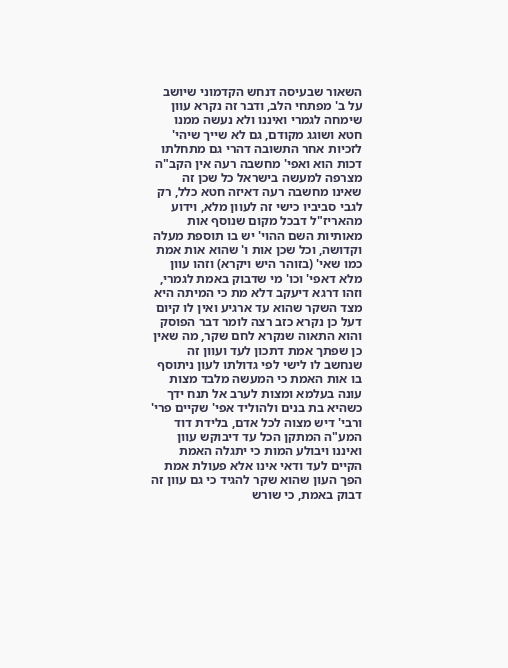השאור שבעיסה דנחש הקדמוני שיושב על ב' מפתחי הלב, ודבר זה נקרא עוון שימחה לגמרי ואיננו ולא נעשה ממנו חטא ושוגג מקודם, גם לא שייך שיהי' לזכיות אחר התשובה דהרי גם מתחלתו דכות הוא ואפי' מחשבה רעה אין הקב"ה מצרפה למעשה בישראל כל שכן זה שאינו מחשבה רעה דאיזה חטא כלל, רק לגבי סביביו כישי זה לעוון מלא, וידוע מהאריז"ל דבכל מקום שנוסף אות מאותיות השם ההוי' יש בו תוספת מעלה וקדושה, וכל שכן אות ו' שהוא אות אמת כמו שאי' (בזוהר היש ויקרא) וזהו עוון מלא דאפי' וכו' מי שדבוק באמת לגמרי, וזהו דרגא דיעקב דלא מת כי המיתה היא מצד השקר שהוא עד ארגיע ואין לו קיום דעל כן נקרא כזב רצה לומר דבר הפוסק והוא התאוה שנקרא לחם שקר, מה שאין כן שפתך אמת דתכון לעד ועוון זה שנחשב לו לישי לפי גדולתו לעון ניתוסף בו אות האמת כי המעשה מלבד מצות עונה בעלמא ומצות לערב אל תנח ידך כשהיא בת בנים ולהוליד אפי' שקיים פרי' ורבי' דיש מצוה לכל אדם, בלידת דוד המע"ה המתקן הכל עד דיבוקש עוון ואיננו ויבולע המות כי יתגלה האמת הקיים לעד ודאי אינו אלא פעולת אמת הפך העון שהוא שקר להגיד כי גם עוון זה דבוק באמת, כי שורש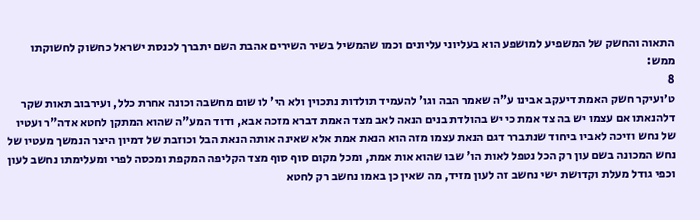התאוה והחשק של המשפיע למושפע הוא בעליוני עליונים וכמו שהמשיל בשיר השירים אהבת השם יתברך לכנסת ישראל כחשוק לחשוקתו ממש:
8
ט׳ועיקר חשק האמת דיעקב אבינו ע"ה שאמר הבה וגו' להעמיד תולדות נתכוין ולא הי' לו שום מחשבה וכונה אחרת כלל, ועירבוב תאות שקר דלהנאתו אם עצמו יש בה צד אמת כי יש בהולדת בנים הנאה לאב מצד האמת דברא מזכה אבא, ודוד המע"ה שהוא המתקן לחטא אדה"ר ועטיו של נחש וזיכה לאביו ביחוד שנתברר דגם הנאת עצמו מזה הוא הנאת אמת אלא שאינה אותה הנאת הבל וכוזבת של דמיון היצר הנמשך מעטיו של נחש המכונה בשם עון רק הכל נטפל לאות הו' שבו שהוא אות אמת, ומכל מקום סוף סוף מצד הקליפה המקפת ומכסה לפרי ומעלימתו נחשב לעון וכפי גודל מעלת וקדושת ישי נחשב זה לעון מזיד, מה שאין כן באמו נחשב רק לחטא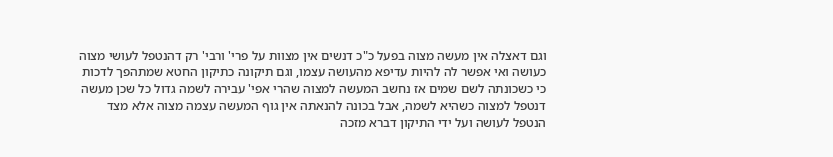וגם דאצלה אין מעשה מצוה בפעל כ"כ דנשים אין מצוות על פרי' ורבי' רק דהנטפל לעושי מצוה כעושה ואי אפשר לה להיות עדיפא מהעושה עצמו, וגם תיקונה כתיקון החטא שמתהפך לדכות כי כשכונתה לשם שמים אז נחשב המעשה למצוה שהרי אפי' עבירה לשמה גדול כל שכן מעשה דנטפל למצוה כשהיא לשמה, אבל בכונה להנאתה אין גוף המעשה עצמה מצוה אלא מצד הנטפל לעושה ועל ידי התיקון דברא מזכה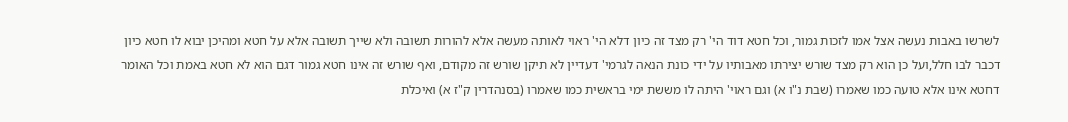לשרשו באבות נעשה אצל אמו לזכות גמור, וכל חטא דוד הי' רק מצד זה כיון דלא הי' ראוי לאותה מעשה אלא להורות תשובה ולא שייך תשובה אלא על חטא ומהיכן יבוא לו חטא כיון דכבר לבו חלל,ועל כן הוא רק מצד שורש יצירתו מאבותיו על ידי כונת הנאה לגרמי' דעדיין לא תיקן שורש זה מקודם, ואף שורש זה אינו חטא גמור דגם הוא לא חטא באמת וכל האומר דחטא אינו אלא טועה כמו שאמרו (שבת נ"ו א) וגם ראוי' היתה לו מששת ימי בראשית כמו שאמרו (בסנהדרין ק"ז א) ואיכלת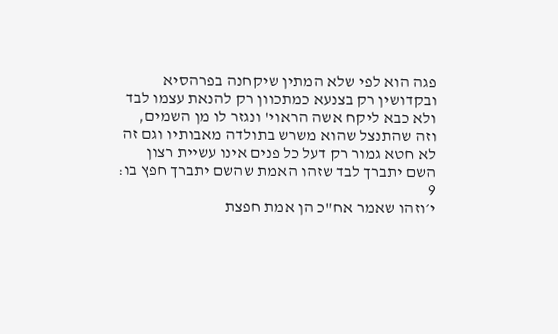פגה הוא לפי שלא המתין שיקחנה בפרהסיא ובקדושין רק בצנעא כמתכוון רק להנאת עצמו לבד ולא כבא ליקח אשה הראוי' ונגזר לו מן השמים, וזה שהתנצל שהוא משרש בתולדה מאבותיו וגם זה לא חטא גמור רק דעל כל פנים אינו עשיית רצון השם יתברך לבד שזהו האמת שהשם יתברך חפץ בו:
9
י׳וזהו שאמר אח"כ הן אמת חפצת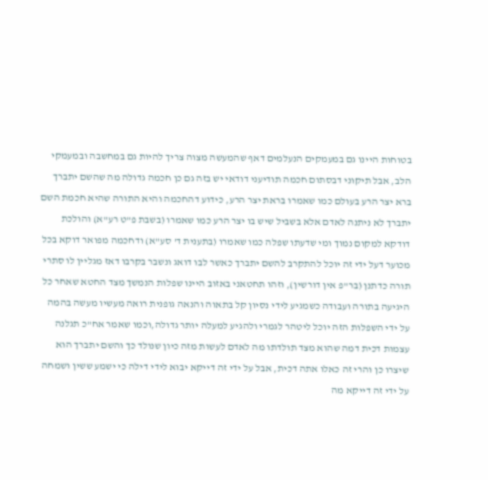בטוחות היינו גם במעמקים הנעלמים דאף שהמעשה מצוה צריך להיות גם במחשבה ובמעמקי הלב, אבל תיקוני דבסתום חכמה תודיעני דודאי יש בזה גם כן חכמה גדולה מה שהשם יתברך ברא יצר הרע בעולם כמו שאמרו בראת יצר הרע, כידוע דהחכמה והיא התורה שהיא חכמת השם יתברך לא ניתנה לאדם אלא בשביל שיש בו יצר הרע כמו שאמרו (בשבת פ"ט רע"א) והולכת דודקא למקום נמוך ומי שדעתו שפלה כמו שאמרו (בתענית ד' סע"א) ודחכמה מפואר דוקא בכל מכוער דעל ידי זה יוכל להתקרב להשם יתברך כאשר לבו דואג ונשבר בקרבו דאז מגליין לו סתרי תורה כדתנן (בר"פ אין דורשין), וזהו תחטאני באזוב היינו שפלות הנמשך מצד החטא שאחר כל היגיעה בתורה ועבודה כשמגיע לידי נסיון קל בתאוה והנאה גופנית רואה מעשיו מעשה בהמה על ידי השפלות הזה יוכל ליטהר לגמרי ולהגיע למעלה יותר גדולה,וכמו שאמר אח"כ תגלנה עצמות דכית דמה שהוא מצד תולדתו מה לאדם לעשות מזה כיון שנולד כך והשם יתברך הוא שיצרו כן והרי זה כאלו אתה דכית, אבל על ידי זה דייקא יבוא לידי דילה כי ישמע ששין ושמחה על ידי זה דייקא מה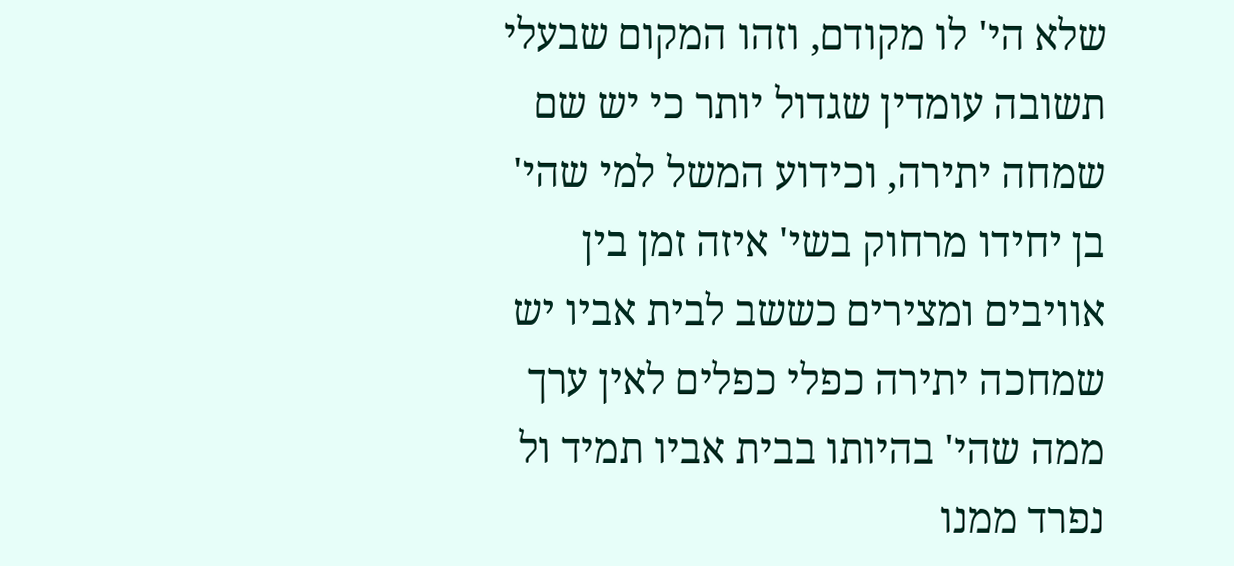שלא הי' לו מקודם, וזהו המקום שבעלי תשובה עומדין שגדול יותר כי יש שם שמחה יתירה, וכידוע המשל למי שהי' בן יחידו מרחוק בשי' איזה זמן בין אוויבים ומצירים כששב לבית אביו יש שמחכה יתירה כפלי כפלים לאין ערך ממה שהי' בהיותו בבית אביו תמיד ול נפרד ממנו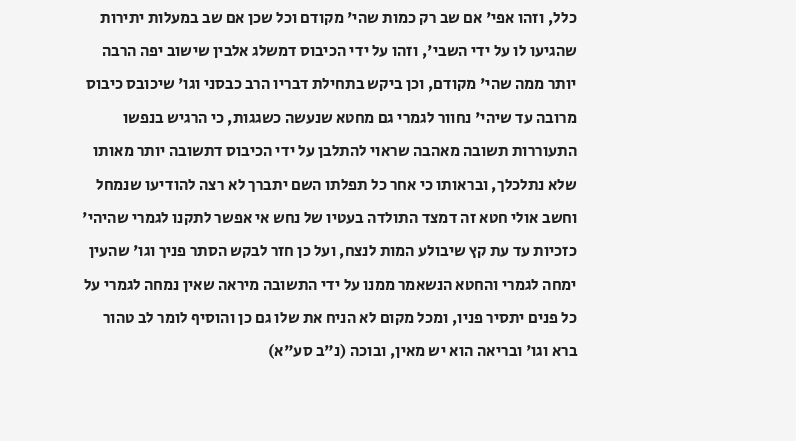כלל, וזהו אפי' אם שב רק כמות שהי' מקודם וכל שכן אם שב במעלות יתירות שהגיעו לו על ידי השבי', וזהו על ידי הכיבוס דמשלג אלבין שישוב יפה הרבה יותר ממה שהי' מקודם, וכן ביקש בתחילת דבריו הרב כבסני וגו' שיכובס כיבוס מרובה עד שיהי' נחוור לגמרי גם מחטא שנעשה כשגגות, כי הרגיש בנפשו התעוררות תשובה מאהבה שראוי להתלבן על ידי הכיבוס דתשובה יותר מאותו שלא נתלכלך, ובראותו כי אחר כל תפלתו השם יתברך לא רצה להודיעו שנמחל וחשב אולי חטא זה דמצד התולדה בעטיו של נחש אי אפשר לתקנו לגמרי שהיהי' כזכיות עד עת קץ שיבולע המות לנצח, ועל כן חזר לבקש הסתר פניך וגו' שהעין ימחה לגמרי והחטא הנשאמר ממנו על ידי התשובה מיראה שאין נמחה לגמרי על כל פנים יתסיר פניו, ומכל מקום לא הניח את שלו גם כן והוסיף לומר לב טהור ברא וגו' ובריאה הוא יש מאין, ובוכה (נ"ב סע"א)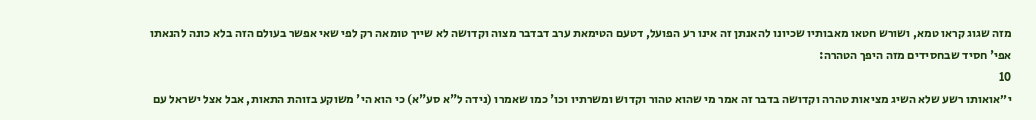מזה שגוג קראו טמא, ושורש חטאו מאבותיו שכיונו להאנתן זה אינו רע הפועל, דטעם הטימאת ערב דבדבר מצוה וקדושה לא שייך טומאה רק לפי שאי אפשר בעולם הזה בלא כונה להנאתו אפי' חסיד שבחסידים מזה היפך הטהרה:
10
י״אואותו רשע שלא השיג מציאות טהרה וקדושה בדבר זה אמר מי שהוא טהור וקדוש ומשרתיו וכו' כמו שאמרו (נידה ל"א סע"א) כי הוא הי' משוקע בזוהת התאות, אבל אצל ישראל עם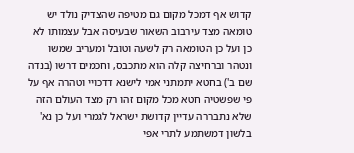קדוש אף דמכל מקום גם מטיפה שהצדיק נולד יש טומאה מצד עירבוב השאור שבעיסה אבל עצמותו לא כן ועל כן הטומאה רק לשעה וטובל ומעריב שמשו ונטהר וברחיצה קלה הוא מתכבס, וחכמים דרשו (בנדה שם ב') בחטא יתמתני אמי לישנא דדכויי וטהרה אף על פי שפשטיה חטא מכל מקום זהו רק מצד העולם הזה שלא נתבררה עדיין קדושת ישראל לגמרי ועל כן נא' בלשון דמשתמע לתרי אפי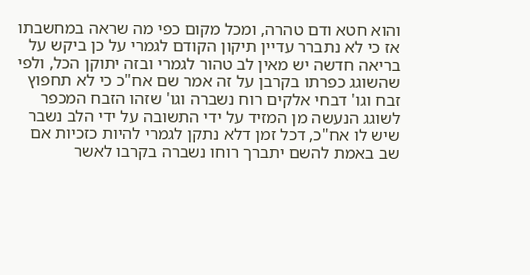והוא חטא ודם טהרה, ומכל מקום כפי מה שראה במחשבתו אז כי לא נתברר עדיין תיקון הקודם לגמרי על כן ביקש על בריאה חדשה יש מאין לב טהור לגמרי ובזה יתוקן הכל, ולפי שהשוגג כפרתו בקרבן על זה אמר שם אח"כ כי לא תחפוץ זבח וגו' דבחי אלקים רוח נשברה וגו' שזהו הזבח המכפר לשוגג הנעשה מן המזיד על ידי התשובה על ידי הלב נשבר שיש לו אח"כ, דכל זמן דלא נתקן לגמרי להיות כזכיות אם שב באמת להשם יתברך רוחו נשברה בקרבו לאשר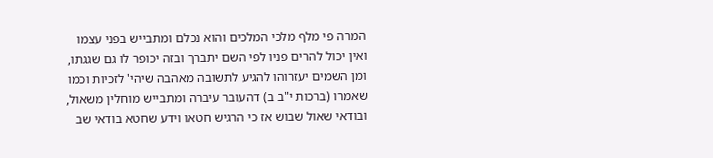המרה פי מלף מלכי המלכים והוא נכלם ומתבייש בפני עצמו ואין יכול להרים פניו לפי השם יתברך ובזה יכופר לו גם שגגתו, ומן השמים יעזרוהו להגיע לתשובה מאהבה שיהי' לזכיות וכמו שאמרו (ברכות י"ב ב) דהעובר עיברה ומתבייש מוחלין משאול, ובודאי שאול שבוש אז כי הרגיש חטאו וידע שחטא בודאי שב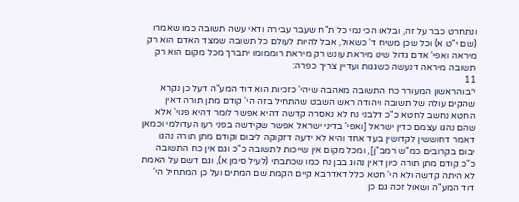ונתחרט כבר על זה, ובלאו הכי נמי כל ת"ח שעבר עבירה ודאי עשה תשובה כמו שאמרו (שם י"ט א) וכל שכן משיח ד' כשאול, אבל להיות לעולם כל תשובה שמצד האדם הוא רק מיראה ואפי' אדם גדול שינו מיראת עונש רק מיראת רוממומו יתברך מכל מקום הוא רק תשובה מיראה דנעשה כשגגות ועדיין צריך כפרה:
11
י״בוהראשון המעורר כח התשובה מאהבה שיהי' כזכיות הוא דוד המע"ה דעל כן נקרא שהקים עולה של תשובה ויהודה ראש השבט שהתחיל בזה הי' קודם מתן תורה דאין החטא נחשב לחטא כ"כ דלבני נח לא נאסרה קדשה דהיא אפשר לומר דהיא פנוי' אלא שהם נהגו עצמם כדין ישראל [ואפי' בדיני ישראל אפשר שקידשה בפני רעו העדולמי וכמאן דאמר דחוששין לקדושין בעד אחד והיא לא ידעה דזקוקה ליבום וקודם מתן תורה נהגו יבום בקרובים כמ"ש רמב"ן], ומכל מקום אין שייכות לתשובה כ"כ וגם אין כח התשובה כ"כ קודם מתן תורה כיון דאין נהוג בבן נח כמו שכתבתי (לעיל סימן א), וגם דשם על האמת לא היתה קדשה ולא הי' חטא כלל דאדרבא קיים הקמת שם המתים ועל כן המתחיל הי' דוד המע"ה ושאול זכה גם כן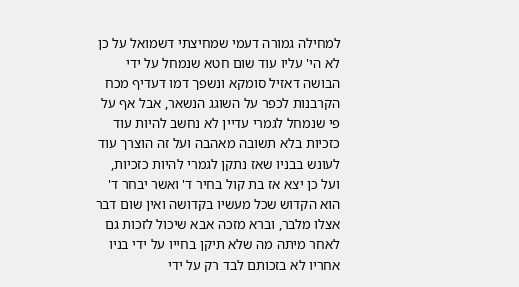למחילה גמורה דעמי שמחיצתי דשמואל על כן לא הי' עליו עוד שום חטא שנמחל על ידי הבושה דאזיל סומקא ונשפך דמו דעדיף מכח הקרבנות לכפר על השוגג הנשאר, אבל אף על פי שנמחל לגמרי עדיין לא נחשב להיות עוד כזכיות בלא תשובה מאהבה ועל זה הוצרך עוד לעונש בבניו שאז נתקן לגמרי להיות כזכיות, ועל כן יצא אז בת קול בחיר ד' ואשר יבחר ד' הוא הקדוש שכל מעשיו בקדושה ואין שום דבר אצלו מלבר, וברא מזכה אבא שיכול לזכות גם לאחר מיתה מה שלא תיקן בחייו על ידי בניו אחריו לא בזכותם לבד רק על ידי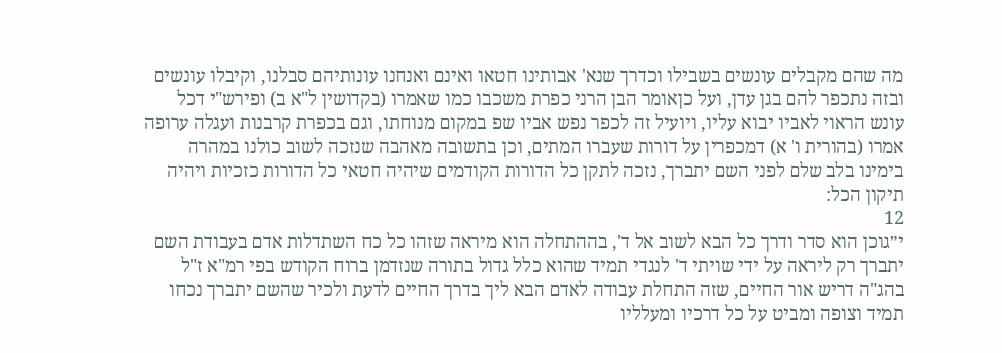מה שהם מקבלים עונשים בשבילו וכדרך שנא' אבותינו חטאו ואינם ואנחנו עונותיהם סבלנו, וקיבלו עונשים ובזה נתכפר להם בגן עדן, ועל כןאומר הבן הרני כפרת משכבו כמו שאמרו (בקדושין ל"א ב) ופירש"י דכל עונש הראוי לאביו יבוא עליו, ויועיל זה לכפר נפש אביו שפ במקום מנוחתו, וגם בכפרת קרבנות ועגלה ערופה אמרו (בהורית ו' א) דמכפרין על דורות שעברו המתים, וכן בתשובה מאהבה שנזכה לשוב כולנו במהרה בימינו בלב שלם לפני השם יתברך, נזכה לתקן כל הדורות הקודמים שיהיה חטאי כל הדורות כזכיות ויהיה תיקון הכל:
12
י״גוכן הוא סדר ודרך כל הבא לשוב אל ד', בההתחלה הוא מיראה שזהו כל כח השתדלות אדם בעבודת השם יתברך רק ליראה על ידי שויתי ד' לנגדי תמיד שהוא כלל גדול בתורה שנזדמן ברוח הקודש בפי רמ"א ז"ל בהג"ה דריש אור החיים, שזה התחלת עבודה לאדם הבא ליך בדרך החיים לדעת ולכיר שהשם יתברך נכחו תמיד וצופה ומביט על כל דרכיו ומעלליו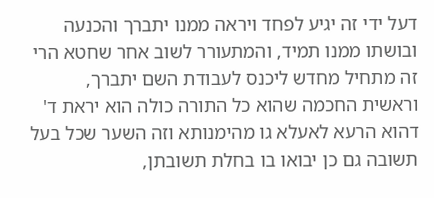דעל ידי זה יגיע לפחד ויראה ממנו יתברך והכנעה ובושתו ממנו תמיד, והמתעורר לשוב אחר שחטא הרי זה מתחיל מחדש ליכנס לעבודת השם יתברך, וראשית החכמה שהוא כל התורה כולה הוא יראת ד' דהוא הרעא לאעלא גו מהימנותא וזה השער שכל בעל תשובה גם כן יבואו בו בחלת תשובתן,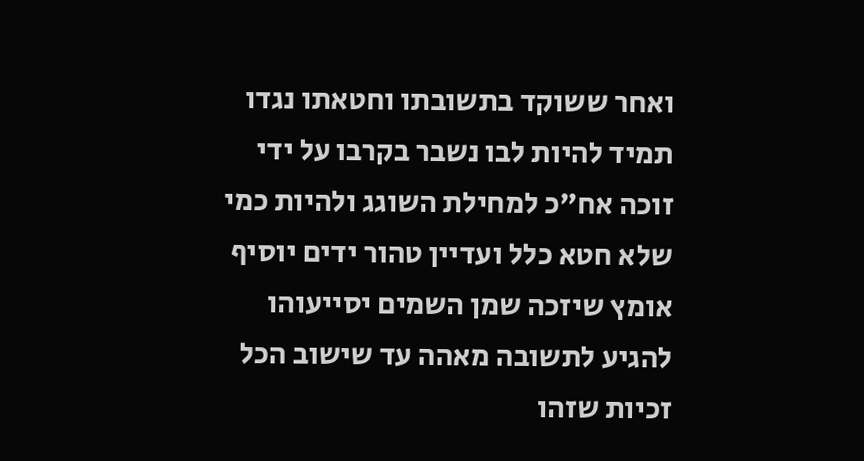ואחר ששוקד בתשובתו וחטאתו נגדו תמיד להיות לבו נשבר בקרבו על ידי זוכה אח"כ למחילת השוגג ולהיות כמי שלא חטא כלל ועדיין טהור ידים יוסיף אומץ שיזכה שמן השמים יסייעוהו להגיע לתשובה מאהה עד שישוב הכל זכיות שזהו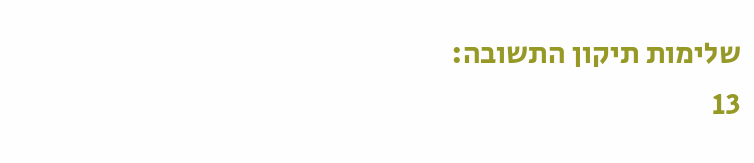שלימות תיקון התשובה:
13